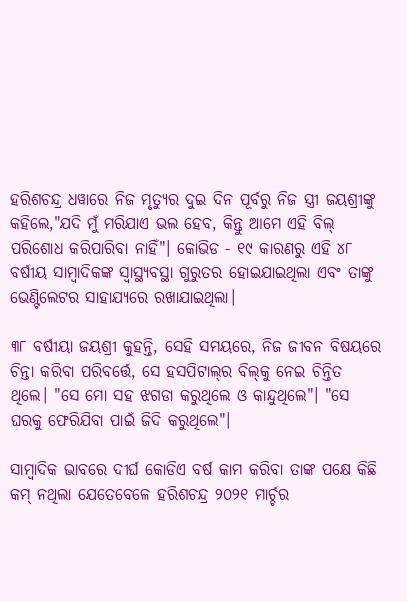ହରିଶଚନ୍ଦ୍ର ଧୱାରେ ନିଜ ମୃତ୍ୟୁର ଦୁଇ ଦିନ ପୂର୍ବରୁ ନିଜ ସ୍ତ୍ରୀ ଜୟଶ୍ରୀଙ୍କୁ କହିଲେ,"ଯଦି ମୁଁ ମରିଯାଏ ଭଲ ହେବ, କିନ୍ତୁ ଆମେ ଏହି ବିଲ୍‍ ପରିଶୋଧ କରିପାରିବା ନାହିଁ"। କୋଭିଡ - ୧୯ କାରଣରୁ ଏହି ୪୮ ବର୍ଷୀୟ ସାମ୍ବାଦିକଙ୍କ ସ୍ୱାସ୍ଥ୍ୟବସ୍ଥା ଗୁରୁତର ହୋଇଯାଇଥିଲା ଏବଂ ତାଙ୍କୁ ଭେଣ୍ଟିଲେଟର ସାହାଯ୍ୟରେ ରଖାଯାଇଥିଲା।

୩୮ ବର୍ଷୀୟା ଜୟଶ୍ରୀ କୁହନ୍ତି, ସେହି ସମୟରେ, ନିଜ ଜୀବନ ବିଷୟରେ ଚିନ୍ତା କରିବା ପରିବର୍ତ୍ତେ, ସେ ହସପିଟାଲ୍‍ର ବିଲ୍‍କୁ ନେଇ ଚିନ୍ତିତ ଥିଲେ। "ସେ ମୋ ସହ ଝଗଡା କରୁଥିଲେ ଓ କାନ୍ଦୁଥିଲେ"। "ସେ ଘରକୁ ଫେରିଯିବା ପାଇଁ ଜିଦି କରୁଥିଲେ"।

ସାମ୍ବାଦିକ ଭାବରେ ଦୀର୍ଘ କୋଡିଏ ବର୍ଷ କାମ କରିବା ତାଙ୍କ ପକ୍ଷେ କିଛି କମ୍ ନଥିଲା ଯେତେବେଳେ ହରିଶଚନ୍ଦ୍ର ୨୦୨୧ ମାର୍ଚ୍ଚର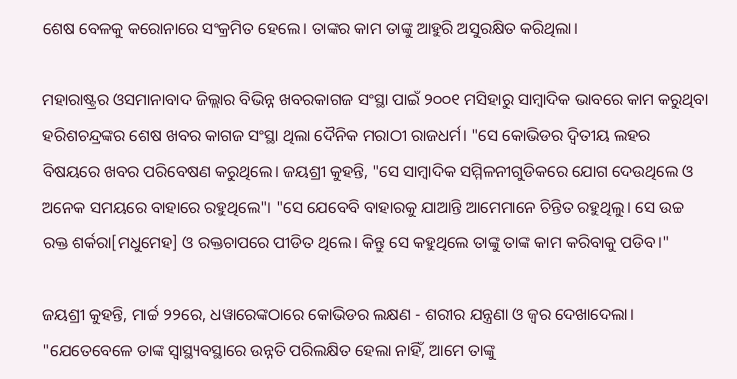ଶେଷ ବେଳକୁ କରୋନାରେ ସଂକ୍ରମିତ ହେଲେ। ତାଙ୍କର କାମ ତାଙ୍କୁ ଆହୁରି ଅସୁରକ୍ଷିତ କରିଥିଲା।

ମହାରାଷ୍ଟ୍ରର ଓସମାନାବାଦ ଜିଲ୍ଲାର ବିଭିନ୍ନ ଖବରକାଗଜ ସଂସ୍ଥା ପାଇଁ ୨୦୦୧ ମସିହାରୁ ସାମ୍ବାଦିକ ଭାବରେ କାମ କରୁଥିବା ହରିଶଚନ୍ଦ୍ରଙ୍କର ଶେଷ ଖବର କାଗଜ ସଂସ୍ଥା ଥିଲା ଦୈନିକ ମରାଠୀ ରାଜଧର୍ମ। "ସେ କୋଭିଡର ଦ୍ୱିତୀୟ ଲହର ବିଷୟରେ ଖବର ପରିବେଷଣ କରୁଥିଲେ। ଜୟଶ୍ରୀ କୁହନ୍ତି, "ସେ ସାମ୍ବାଦିକ ସମ୍ମିଳନୀଗୁଡିକରେ ଯୋଗ ଦେଉଥିଲେ ଓ ଅନେକ ସମୟରେ ବାହାରେ ରହୁଥିଲେ"। "ସେ ଯେବେବି ବାହାରକୁ ଯାଆନ୍ତି ଆମେମାନେ ଚିନ୍ତିତ ରହୁଥିଲୁ। ସେ ଉଚ୍ଚ ରକ୍ତ ଶର୍କରା[ମଧୁମେହ] ଓ ରକ୍ତଚାପରେ ପୀଡିତ ଥିଲେ। କିନ୍ତୁ ସେ କହୁଥିଲେ ତାଙ୍କୁ ତାଙ୍କ କାମ କରିବାକୁ ପଡିବ।"

ଜୟଶ୍ରୀ କୁହନ୍ତି, ମାର୍ଚ୍ଚ ୨୨ରେ, ଧୱାରେଙ୍କଠାରେ କୋଭିଡର ଲକ୍ଷଣ - ଶରୀର ଯନ୍ତ୍ରଣା ଓ ଜ୍ୱର ଦେଖାଦେଲା। "ଯେତେବେଳେ ତାଙ୍କ ସ୍ୱାସ୍ଥ୍ୟବସ୍ଥାରେ ଉନ୍ନତି ପରିଲକ୍ଷିତ ହେଲା ନାହିଁ, ଆମେ ତାଙ୍କୁ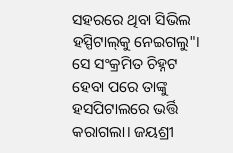ସହରରେ ଥିବା ସିଭିଲ ହସ୍ପିଟାଲ୍‍କୁ ନେଇଗଲୁ"। ସେ ସଂକ୍ରମିତ ଚିହ୍ନଟ ହେବା ପରେ ତାଙ୍କୁ ହସପିଟାଲରେ ଭର୍ତ୍ତି କରାଗଲା। ଜୟଶ୍ରୀ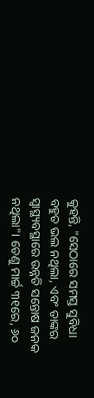କୁହନ୍ତି, "ସେଠାରେ ସମସ୍ତ ସୁବିଧା ବହୁତ ଭଲ ନଥିଲା, ଏବଂ ତାଙ୍କର ସ୍ୱାସ୍ଥ୍ୟବସ୍ଥାରେ ଉନ୍ନତି ସନ୍ତୋଷ ଜନକ ନଥିଲା"। ତେଣୁ ମାର୍ଚ୍ଚ ୩୧ରେ, ୬୦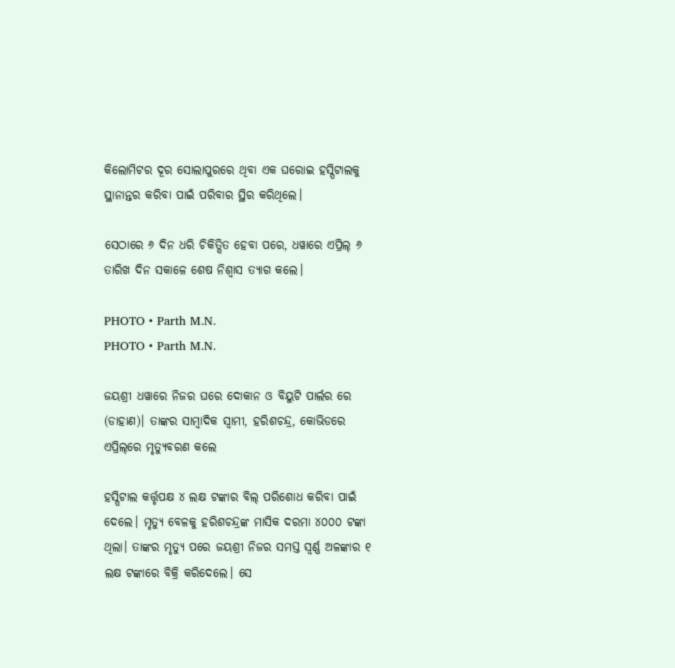କିଲୋମିଟର ଦୂର ସୋଲାପୁରରେ ଥିବା ଏକ ଘରୋଇ ହସ୍ପିଟାଲକୁ ସ୍ଥାନାନ୍ତର କରିବା ପାଇଁ ପରିବାର ସ୍ଥିର କରିଥିଲେ।

ସେଠାରେ ୬ ଦିନ ଧରି ଚିକିତ୍ସିତ ହେବା ପରେ, ଧୱାରେ ଏପ୍ରିଲ୍‌ ୬ ତାରିଖ ଦିନ ସକାଳେ ଶେଷ ନିଶ୍ୱାସ ତ୍ୟାଗ କଲେ।

PHOTO • Parth M.N.
PHOTO • Parth M.N.

ଜୟଶ୍ରୀ ଧୱାରେ ନିଜର ଘରେ ଦୋକାନ ଓ ବିୟୁଟି ପାର୍ଲର ରେ (ଡାହାଣ)। ତାଙ୍କର ସାମ୍ବାଦିକ ସ୍ୱାମୀ, ହରିଶଚନ୍ଦ୍ର, କୋଭିଡରେ ଏପ୍ରିଲ୍‌ରେ ମୃତ୍ୟୁବରଣ କଲେ

ହସ୍ପିଟାଲ କର୍ତ୍ତୃପକ୍ଷ ୪ ଲକ୍ଷ ଟଙ୍କାର ବିଲ୍‍ ପରିଶୋଧ କରିବା ପାଇଁ ଦେଲେ। ମୃତ୍ୟୁ ବେଳକୁ ହରିଶଚନ୍ଦ୍ରଙ୍କ ମାସିକ ଦରମା ୪୦୦୦ ଟଙ୍କା ଥିଲା। ତାଙ୍କର ମୃତ୍ୟୁ ପରେ ଜୟଶ୍ରୀ ନିଜର ସମସ୍ତ ସ୍ୱର୍ଣ୍ଣ ଅଳଙ୍କାର ୧ ଲକ୍ଷ ଟଙ୍କାରେ ବିକ୍ରି କରିଦେଲେ। ସେ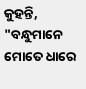କୁହନ୍ତି, "ବନ୍ଧୁମାନେ ମୋତେ ଧାରେ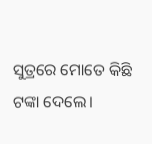ସୁତ୍ରରେ ମୋତେ କିଛି ଟଙ୍କା ଦେଲେ।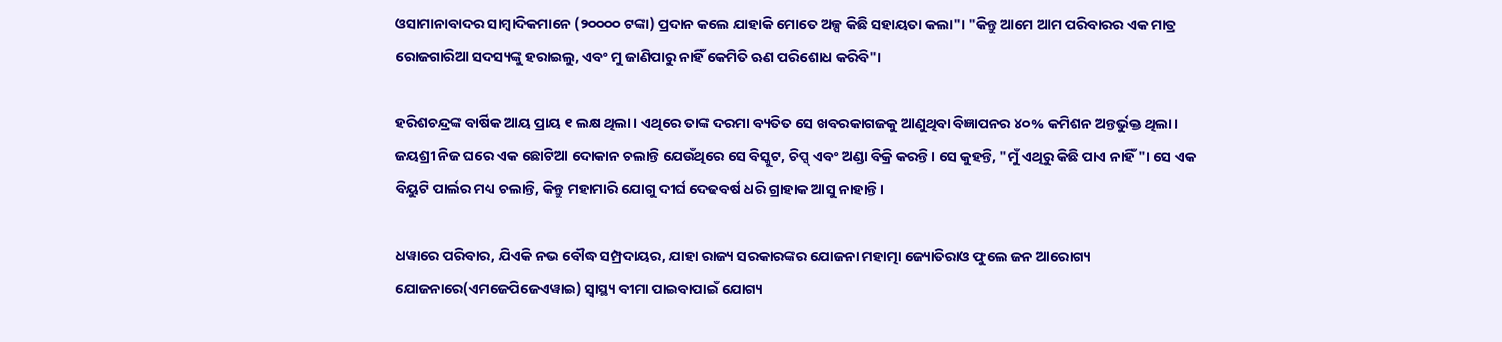ଓସାମାନାବାଦର ସାମ୍ବାଦିକମାନେ (୨୦୦୦୦ ଟଙ୍କା) ପ୍ରଦାନ କଲେ ଯାହାକି ମୋତେ ଅଳ୍ପ କିଛି ସହାୟତା କଲା"। "କିନ୍ତୁ ଆମେ ଆମ ପରିବାରର ଏକ ମାତ୍ର ରୋଜଗାରିଆ ସଦସ୍ୟଙ୍କୁ ହରାଇଲୁ, ଏବଂ ମୁ ଜାଣିପାରୁ ନାହିଁ କେମିତି ଋଣ ପରିଶୋଧ କରିବି"।

ହରିଶଚନ୍ଦ୍ରଙ୍କ ବାର୍ଷିକ ଆୟ ପ୍ରାୟ ୧ ଲକ୍ଷ ଥିଲା। ଏଥିରେ ତାଙ୍କ ଦରମା ବ୍ୟତିତ ସେ ଖବରକାଗଜକୁ ଆଣୁଥିବା ବିଜ୍ଞାପନର ୪୦% କମିଶନ ଅନ୍ତର୍ଭୁକ୍ତ ଥିଲା। ଜୟଶ୍ରୀ ନିଜ ଘରେ ଏକ ଛୋଟିଆ ଦୋକାନ ଚଲାନ୍ତି ଯେଉଁଥିରେ ସେ ବିସ୍କୁଟ, ଚିପ୍ସ୍‍ ଏବଂ ଅଣ୍ଡା ବିକ୍ରି କରନ୍ତି। ସେ କୁହନ୍ତି, "ମୁଁ ଏଥିରୁ କିଛି ପାଏ ନାହିଁ"। ସେ ଏକ ବିୟୁଟି ପାର୍ଲର ମଧ୍ୟ ଚଲାନ୍ତି, କିନ୍ତୁ ମହାମାରି ଯୋଗୁ ଦୀର୍ଘ ଦେଢବର୍ଷ ଧରି ଗ୍ରାହାକ ଆସୁ ନାହାନ୍ତି।

ଧୱାରେ ପରିବାର, ଯିଏକି ନଭ ବୌଦ୍ଧ ସମ୍ପ୍ରଦାୟର, ଯାହା ରାଜ୍ୟ ସରକାରଙ୍କର ଯୋଜନା ମହାତ୍ମା ଜ୍ୟୋତିରାଓ ଫୁଲେ ଜନ ଆରୋଗ୍ୟ ଯୋଜନାରେ(ଏମଜେପିଜେଏୱାଇ) ସ୍ୱାସ୍ଥ୍ୟ ବୀମା ପାଇବାପାଇଁ ଯୋଗ୍ୟ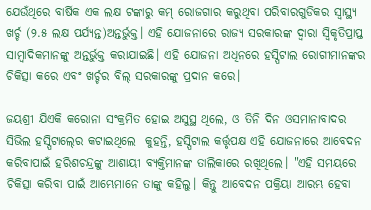ଯେଉଁଥିରେ ବାର୍ଷିକ ଏକ ଲକ୍ଷ ଟଙ୍କାରୁ କମ୍‍ ରୋଜଗାର କରୁଥିବା ପରିବାରଗୁଡିକର ସ୍ୱାସ୍ଥ୍ୟ ଖର୍ଚ୍ଚ (୨.୫ ଲକ୍ଷ ପର୍ଯ୍ୟନ୍ତ)ଅନ୍ତର୍ଭୁକ୍ତ। ଏହି ଯୋଜନାରେ ରାଜ୍ୟ ସରକାରଙ୍କ ଦ୍ୱାରା ସ୍ୱିକୃତିପ୍ରାପ୍ତ ସାମ୍ବାଦିକମାନଙ୍କୁ ଅନ୍ତର୍ଭୁକ୍ତ କରାଯାଇଛି। ଏହି ଯୋଜନା ଅଧିନରେ ହସ୍ପିଟାଲ ରୋଗୀମାନଙ୍କର ଚିକିତ୍ସା କରେ ଏବଂ ଖର୍ଚ୍ଚର ବିଲ୍‍ ସରକାରଙ୍କୁ ପ୍ରଦାନ କରେ।

ଜୟଶ୍ରୀ ଯିଏକି କରୋନା ସଂକ୍ରମିତ ହୋଇ ଅସୁସ୍ଥ ଥିଲେ, ଓ ତିନି ଦିନ ଓସମାନାବାଦର ସିଭିଲ ହସ୍ପିଟାଲ୍‍ରେ କଟାଇଥିଲେ  କୁହନ୍ତି, ହସ୍ପିଟାଲ କର୍ତ୍ତୃପକ୍ଷ ଏହି ଯୋଜନାରେ ଆବେଦନ କରିବାପାଇଁ ହରିଶଚନ୍ଦ୍ରଙ୍କୁ ଆଶାୟୀ ବ୍ୟକ୍ତିମାନଙ୍କ ତାଲିକାରେ ରଖିଥିଲେ। "ଏହି ସମୟରେ ଚିକିତ୍ସା କରିବା ପାଇଁ ଆମ୍ଭେମାନେ ତାଙ୍କୁ କହିଲୁ। କିନ୍ତୁ ଆବେଦନ ପକ୍ରିୟା ଆରମ୍ଭ ହେବା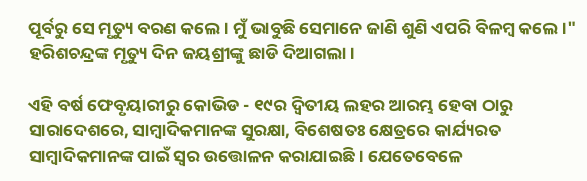ପୂର୍ବରୁ ସେ ମୃତ୍ୟୁ ବରଣ କଲେ। ମୁଁ ଭାବୁଛି ସେମାନେ ଜାଣି ଶୁଣି ଏପରି ବିଳମ୍ବ କଲେ।" ହରିଶଚନ୍ଦ୍ରଙ୍କ ମୃତ୍ୟୁ ଦିନ ଜୟଶ୍ରୀଙ୍କୁ ଛାଡି ଦିଆଗଲା।

ଏହି ବର୍ଷ ଫେବୃୟାରୀରୁ କୋଭିଡ - ୧୯ର ଦ୍ୱିତୀୟ ଲହର ଆରମ୍ଭ ହେବା ଠାରୁ ସାରାଦେଶରେ, ସାମ୍ବାଦିକମାନଙ୍କ ସୁରକ୍ଷା, ବିଶେଷତଃ କ୍ଷେତ୍ରରେ କାର୍ଯ୍ୟରତ ସାମ୍ବାଦିକମାନଙ୍କ ପାଇଁ ସ୍ୱର ଉତ୍ତୋଳନ କରାଯାଇଛି। ଯେତେବେଳେ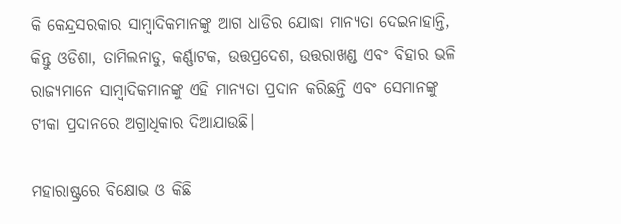କି କେନ୍ଦ୍ରସରକାର ସାମ୍ବାଦିକମାନଙ୍କୁ ଆଗ ଧାଡିର ଯୋଦ୍ଧା ମାନ୍ୟତା ଦେଇନାହାନ୍ତି, କିନ୍ତୁ ଓଡିଶା, ତାମିଲନାଡୁ, କର୍ଣ୍ଣାଟକ, ଉତ୍ତପ୍ରଦେଶ, ଉତ୍ତରାଖଣ୍ଡ ଏବଂ ବିହାର ଭଳି ରାଜ୍ୟମାନେ ସାମ୍ବାଦିକମାନଙ୍କୁ ଏହି ମାନ୍ୟତା ପ୍ରଦାନ କରିଛନ୍ତି ଏବଂ ସେମାନଙ୍କୁ ଟୀକା ପ୍ରଦାନରେ ଅଗ୍ରାଧିକାର ଦିଆଯାଉଛି।

ମହାରାଷ୍ଟ୍ରରେ ବିକ୍ଷୋଭ ଓ କିଛି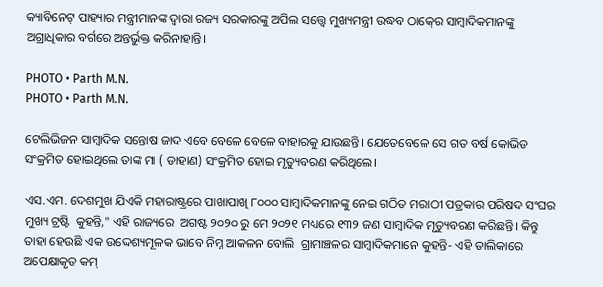କ୍ୟାବିନେଟ୍‍ ପାହ୍ୟାର ମନ୍ତ୍ରୀମାନଙ୍କ ଦ୍ୱାରା ରଜ୍ୟ ସରକାରଙ୍କୁ ଅପିଲ ସତ୍ତ୍ଵେ ମୁଖ୍ୟମନ୍ତ୍ରୀ ଉଦ୍ଧବ ଠାକ୍‍ରେ ସାମ୍ବାଦିକମାନଙ୍କୁ ଅଗ୍ରାଧିକାର ବର୍ଗରେ ଅନ୍ତର୍ଭୁକ୍ତ କରିନାହାନ୍ତି।

PHOTO • Parth M.N.
PHOTO • Parth M.N.

ଟେଲିଭିଜନ ସାମ୍ବାଦିକ ସନ୍ତୋଷ ଜାଦ ଏବେ ବେଳେ ବେଳେ ବାହାରକୁ ଯାଉଛନ୍ତି। ଯେତେବେଳେ ସେ ଗତ ବର୍ଷ କୋଭିଡ ସଂକ୍ରମିତ ହୋଇଥିଲେ ତାଙ୍କ ମା ( ଡାହାଣ) ସଂକ୍ରମିତ ହୋଇ ମୃତ୍ୟୁବରଣ କରିଥିଲେ।

ଏସ.ଏମ. ଦେଶମୁଖ ଯିଏକି ମହାରାଷ୍ଟ୍ରରେ ପାଖାପାଖି ୮୦୦୦ ସାମ୍ବାଦିକମାନଙ୍କୁ ନେଇ ଗଠିତ ମରାଠୀ ପତ୍ରକାର ପରିଷଦ ସଂଘର ମୁଖ୍ୟ ଟ୍ରଷ୍ଟି  କୁହନ୍ତି," ଏହି ରାଜ୍ୟରେ  ଅଗଷ୍ଟ ୨୦୨୦ ରୁ ମେ ୨୦୨୧ ମଧ୍ୟରେ ୧୩୨ ଜଣ ସାମ୍ବାଦିକ ମୃତ୍ୟୁବରଣ କରିଛନ୍ତି। କିନ୍ତୁ ତାହା ହେଉଛି ଏକ ଉଦ୍ଦେଶ୍ୟମୂଳକ ଭାବେ ନିମ୍ନ ଆକଳନ ବୋଲି  ଗ୍ରାମାଞ୍ଚଳର ସାମ୍ବାଦିକମାନେ କୁହନ୍ତି- ଏହି ତାଲିକାରେ ଅପେକ୍ଷାକୃତ କମ୍‍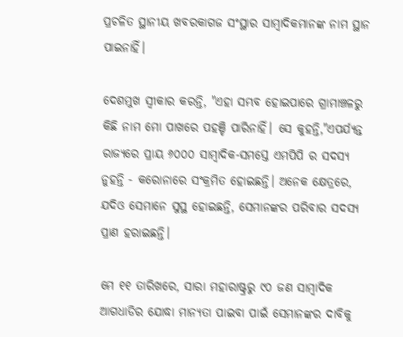ପ୍ରଚଳିତ ସ୍ଥାନୀୟ ଖବରକାଗଜ ସଂସ୍ଥାର ସାମ୍ବାଦିକମାନଙ୍କ ନାମ ସ୍ଥାନ ପାଇନାହିଁ।

ଦେଶମୁଖ ସ୍ୱୀକାର କରନ୍ତି, "ଏହା ସମ୍ଭବ ହୋଇପାରେ ଗ୍ରାମାଞ୍ଚଳରୁ  କିଛି ନାମ ମୋ ପାଖରେ ପହଞ୍ଚି ପାରିନାହିଁ। ସେ କୁହନ୍ତି,"ଏପର୍ଯ୍ୟନ୍ତ ରାଜ୍ୟରେ ପ୍ରାୟ ୬୦୦୦ ସାମ୍ବାଦିକ-ସମସ୍ତେ ଏମପିପି ର ସଦସ୍ୟ ନୁହନ୍ତି - କରୋନାରେ ସଂକ୍ରମିତ ହୋଇଛନ୍ତି। ଅନେକ କ୍ଷେତ୍ରରେ, ଯଦିଓ ସେମାନେ ସୁସ୍ଥ ହୋଇଛନ୍ତି, ସେମାନଙ୍କର ପରିବାର ସଦସ୍ୟ ପ୍ରାଣ ହରାଇଛନ୍ତି।

ମେ ୧୧ ତାରିଖରେ, ସାରା ମହାରାଷ୍ଟ୍ରରୁ ୯୦ ଜଣ ସାମ୍ବାଦିକ ଆଗଧାଡିର ଯୋଦ୍ଧା ମାନ୍ୟତା ପାଇବା ପାଇଁ ସେମାନଙ୍କର ଦାବିକୁ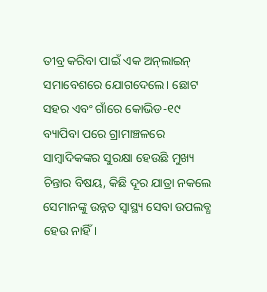ତୀବ୍ର କରିବା ପାଇଁ ଏକ ଅନ୍‍ଲାଇନ୍‍ ସମାବେଶରେ ଯୋଗଦେଲେ। ଛୋଟ ସହର ଏବଂ ଗାଁରେ କୋଭିଡ-୧୯ ବ୍ୟାପିବା ପରେ ଗ୍ରାମାଞ୍ଚଳରେ ସାମ୍ବାଦିକଙ୍କର ସୁରକ୍ଷା ହେଉଛି ମୁଖ୍ୟ ଚିନ୍ତାର ବିଷୟ, କିଛି ଦୂର ଯାତ୍ରା ନକଲେ ସେମାନଙ୍କୁ ଉନ୍ନତ ସ୍ୱାସ୍ଥ୍ୟ ସେବା ଉପଲବ୍ଧ ହେଉ ନାହିଁ।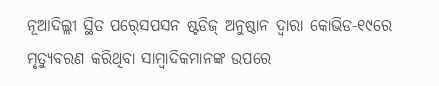ନୂଆଦିଲ୍ଲୀ ସ୍ଥିତ ପର୍‍ସେପସନ ଷ୍ଟଡିଜ୍‍ ଅନୁଷ୍ଠାନ ଦ୍ୱାରା କୋଭିଡ-୧୯ରେ ମୃତ୍ୟୁବରଣ କରିଥିବା ସାମ୍ବାଦିକମାନଙ୍କ ଉପରେ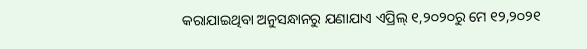କରାଯାଇଥିବା ଅନୁସନ୍ଧାନରୁ ଯଣାଯାଏ ଏପ୍ରିଲ୍‌ ୧,୨୦୨୦ରୁ ମେ ୧୨,୨୦୨୧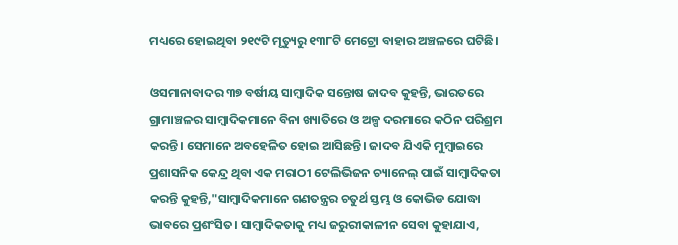ମଧ୍ୟରେ ହୋଇଥିବା ୨୧୯ଟି ମୃତ୍ୟୁରୁ ୧୩୮ଟି ମେଟ୍ରୋ ବାହାର ଅଞ୍ଚଳରେ ଘଟିଛି।

ଓସମାନାବାଦର ୩୭ ବର୍ଷୀୟ ସାମ୍ବାଦିକ ସନ୍ତୋଷ ଜାଦବ କୁହନ୍ତି, ଭାରତରେ ଗ୍ରାମାଞ୍ଚଳର ସାମ୍ବାଦିକମାନେ ବିନା ଖ୍ୟାତିରେ ଓ ଅଳ୍ପ ଦରମାରେ କଠିନ ପରିଶ୍ରମ କରନ୍ତି। ସେମାନେ ଅବହେଳିତ ହୋଇ ଆସିଛନ୍ତି। ଜାଦବ ଯିଏକି ମୁମ୍ବାଇରେ ପ୍ରଶାସନିକ କେନ୍ଦ୍ର ଥିବା ଏକ ମରାଠୀ ଟେଲିଭିଜନ ଚ୍ୟାନେଲ୍‍ ପାଇଁ ସାମ୍ବାଦିକତା କରନ୍ତି କୁହନ୍ତି,"ସାମ୍ବାଦିକମାନେ ଗଣତନ୍ତ୍ରର ଚତୁର୍ଥ ସ୍ତମ୍ଭ ଓ କୋଭିଡ ଯୋଦ୍ଧା ଭାବରେ ପ୍ରଶଂସିତ। ସାମ୍ବାଦିକତାକୁ ମଧ୍ୟ ଜରୁରୀକାଳୀନ ସେବା କୁହାଯାଏ,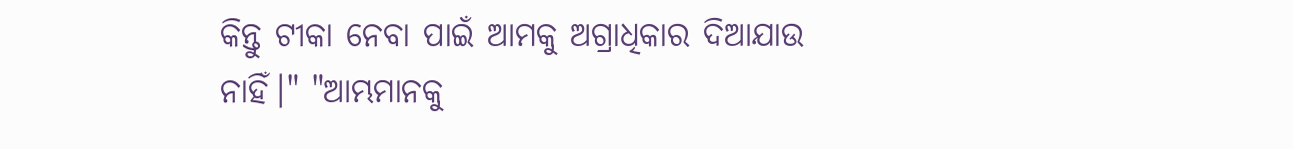କିନ୍ତୁ ଟୀକା ନେବା ପାଇଁ ଆମକୁ ଅଗ୍ରାଧିକାର ଦିଆଯାଉ ନାହିଁ।" "ଆମ୍ଭମାନକୁ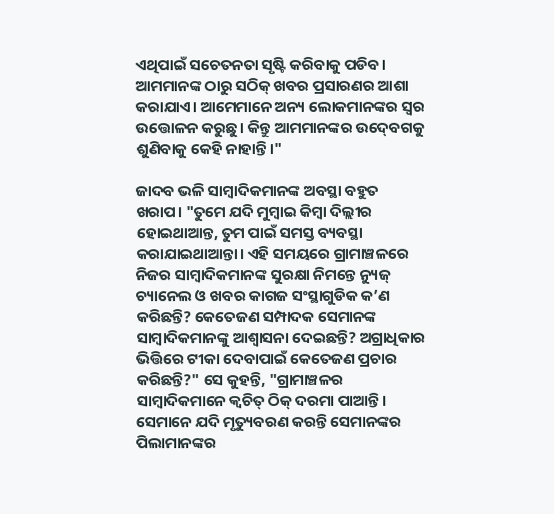ଏଥିପାଇଁ ସଚେତନତା ସୃଷ୍ଟି କରିବାକୁ ପଡିବ। ଆମମାନଙ୍କ ଠାରୁ ସଠିକ୍‍ ଖବର ପ୍ରସାରଣର ଆଶା କରାଯାଏ। ଆମେମାନେ ଅନ୍ୟ ଲୋକମାନଙ୍କର ସ୍ୱର ଉତ୍ତୋଳନ କରୁଛୁ। କିନ୍ତୁ ଆମମାନଙ୍କର ଉଦ୍‍ବେଗକୁ ଶୁଣିବାକୁ କେହି ନାହାନ୍ତି।"

ଜାଦବ ଭଳି ସାମ୍ବାଦିକମାନଙ୍କ ଅବସ୍ଥା ବହୁତ ଖରାପ। "ତୁମେ ଯଦି ମୁମ୍ବାଇ କିମ୍ବା ଦିଲ୍ଲୀର ହୋଇଥାଆନ୍ତ, ତୁମ ପାଇଁ ସମସ୍ତ ବ୍ୟବସ୍ଥା କରାଯାଇଥାଆନ୍ତା। ଏହି ସମୟରେ ଗ୍ରାମାଞ୍ଚଳରେ ନିଜର ସାମ୍ବାଦିକମାନଙ୍କ ସୁରକ୍ଷା ନିମନ୍ତେ ନ୍ୟୁଜ୍‍ ଚ୍ୟାନେଲ ଓ ଖବର କାଗଜ ସଂସ୍ଥାଗୁଡିକ କ’ଣ କରିଛନ୍ତି? କେତେଜଣ ସମ୍ପାଦକ ସେମାନଙ୍କ ସାମ୍ବାଦିକମାନଙ୍କୁ ଆଶ୍ୱାସନା ଦେଇଛନ୍ତି? ଅଗ୍ରାଧିକାର ଭିତ୍ତିରେ ଟୀକା ଦେବାପାଇଁ କେତେଜଣ ପ୍ରଚାର କରିଛନ୍ତି?" ସେ କୁହନ୍ତି, "ଗ୍ରାମାଞ୍ଚଳର ସାମ୍ବାଦିକମାନେ କ୍ୱଚିତ୍‍ ଠିକ୍‍ ଦରମା ପାଆନ୍ତି। ସେମାନେ ଯଦି ମୃତ୍ୟୁବରଣ କରନ୍ତି ସେମାନଙ୍କର ପିଲାମାନଙ୍କର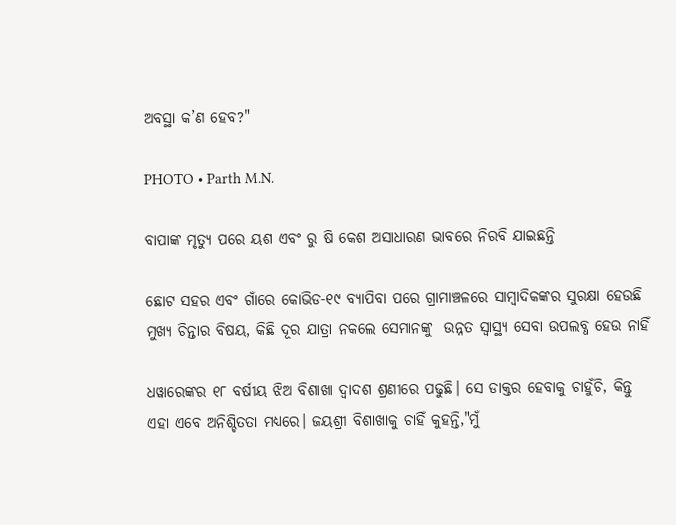ଅବସ୍ଥା କ’ଣ ହେବ?"

PHOTO • Parth M.N.

ବାପାଙ୍କ ମୃତ୍ୟୁ ପରେ ୟଶ ଏବଂ ରୁ ଷି କେଶ ଅସାଧାରଣ ଭାବରେ ନିରବି ଯାଇଛନ୍ତି

ଛୋଟ ସହର ଏବଂ ଗାଁରେ କୋଭିଡ-୧୯ ବ୍ୟାପିବା ପରେ ଗ୍ରାମାଞ୍ଚଳରେ ସାମ୍ବାଦିକଙ୍କର ସୁରକ୍ଷା ହେଉଛି ମୁଖ୍ୟ ଚିନ୍ତାର ବିଷୟ, କିଛି ଦୂର ଯାତ୍ରା ନକଲେ ସେମାନଙ୍କୁ  ଉନ୍ନତ ସ୍ୱାସ୍ଥ୍ୟ ସେବା ଉପଲବ୍ଧ ହେଉ ନାହିଁ

ଧୱାରେଙ୍କର ୧୮ ବର୍ଷୀୟ ଝିଅ ବିଶାଖା ଦ୍ୱାଦଶ ଶ୍ରଣୀରେ ପଢୁଛି। ସେ ଡାକ୍ତର ହେବାକୁ ଚାହୁଁଚି, କିନ୍ତୁ ଏହା ଏବେ ଅନିଶ୍ଚିତତା ମଧ୍ୟରେ। ଜୟଶ୍ରୀ ବିଶାଖାକୁ ଚାହିଁ କୁହନ୍ତି,"ମୁଁ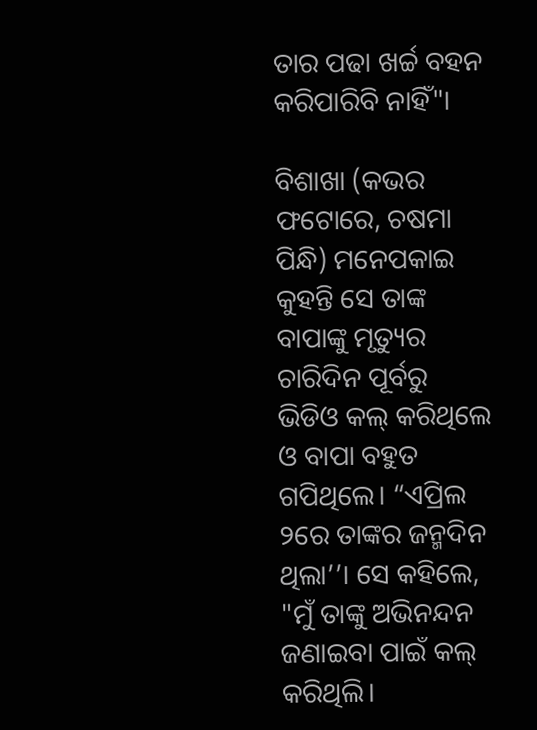ତାର ପଢା ଖର୍ଚ୍ଚ ବହନ କରିପାରିବି ନାହିଁ"।

ବିଶାଖା (କଭର ଫଟୋରେ, ଚଷମା ପିନ୍ଧି) ମନେପକାଇ କୁହନ୍ତି ସେ ତାଙ୍କ ବାପାଙ୍କୁ ମୃତ୍ୟୁର ଚାରିଦିନ ପୂର୍ବରୁ ଭିଡିଓ କଲ୍‍ କରିଥିଲେ ଓ ବାପା ବହୁତ ଗପିଥିଲେ। “ଏପ୍ରିଲ ୨ରେ ତାଙ୍କର ଜନ୍ମଦିନ ଥିଲା’’। ସେ କହିଲେ, "ମୁଁ ତାଙ୍କୁ ଅଭିନନ୍ଦନ ଜଣାଇବା ପାଇଁ କଲ୍‍ କରିଥିଲି।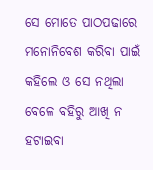ସେ ମୋତେ ପାଠପଢାରେ ମନୋନିବେଶ କରିବା ପାଇଁ କହିଲେ ଓ ସେ ନଥିଲା ବେଳେ ବହିରୁ ଆଖି ନ ହଟାଇବା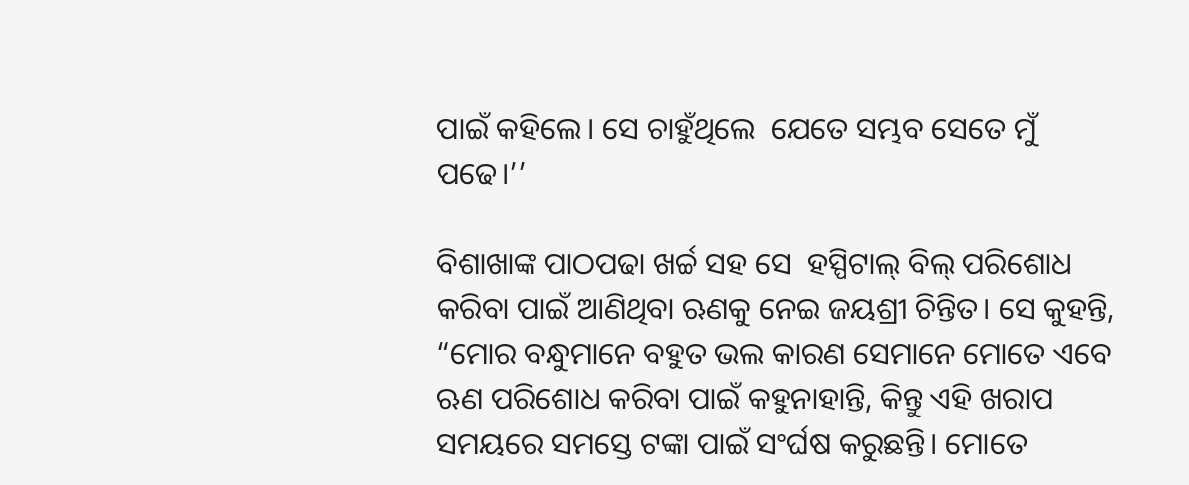ପାଇଁ କହିଲେ। ସେ ଚାହୁଁଥିଲେ  ଯେତେ ସମ୍ଭବ ସେତେ ମୁଁ ପଢେ।’’

ବିଶାଖାଙ୍କ ପାଠପଢା ଖର୍ଚ୍ଚ ସହ ସେ  ହସ୍ପିଟାଲ୍‍ ବିଲ୍‍ ପରିଶୋଧ କରିବା ପାଇଁ ଆଣିଥିବା ଋଣକୁ ନେଇ ଜୟଶ୍ରୀ ଚିନ୍ତିତ। ସେ କୁହନ୍ତି, “ମୋର ବନ୍ଧୁମାନେ ବହୁତ ଭଲ କାରଣ ସେମାନେ ମୋତେ ଏବେ ଋଣ ପରିଶୋଧ କରିବା ପାଇଁ କହୁନାହାନ୍ତି, କିନ୍ତୁ ଏହି ଖରାପ ସମୟରେ ସମସ୍ତେ ଟଙ୍କା ପାଇଁ ସଂର୍ଘଷ କରୁଛନ୍ତି। ମୋତେ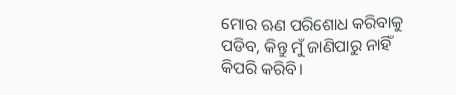ମୋର ଋଣ ପରିଶୋଧ କରିବାକୁ ପଡିବ, କିନ୍ତୁ ମୁଁ ଜାଣିପାରୁ ନାହିଁ କିପରି କରିବି।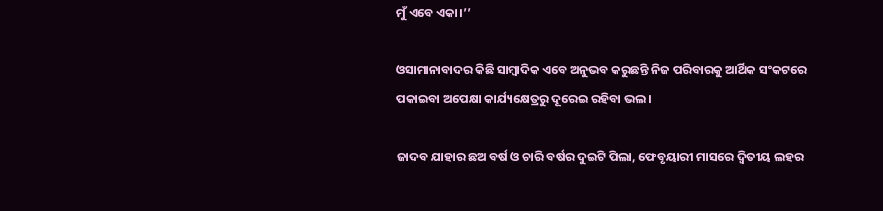ମୁଁ ଏବେ ଏକା।’’

ଓସାମାନାବାଦର କିଛି ସାମ୍ବାଦିକ ଏବେ ଅନୁଭବ କରୁଛନ୍ତି ନିଜ ପରିବାରକୁ ଆର୍ଥିକ ସଂକଟରେ ପକାଇବା ଅପେକ୍ଷା କାର୍ଯ୍ୟକ୍ଷେତ୍ରରୁ ଦୂରେଇ ରହିବା ଭଲ।

ଜାଦବ ଯାହାର ଛଅ ବର୍ଷ ଓ ଚାରି ବର୍ଷର ଦୁଇଟି ପିଲା, ଫେବୃୟାରୀ ମାସରେ ଦ୍ୱିତୀୟ ଲହର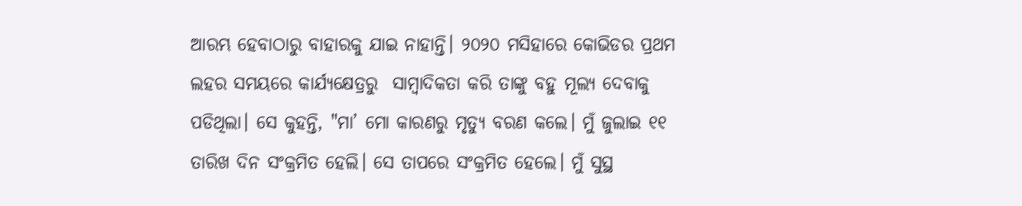ଆରମ୍ଭ ହେବାଠାରୁ ବାହାରକୁ ଯାଇ ନାହାନ୍ତି। ୨୦୨୦ ମସିହାରେ କୋଭିଡର ପ୍ରଥମ ଲହର ସମୟରେ କାର୍ଯ୍ୟକ୍ଷେତ୍ରରୁ  ସାମ୍ବାଦିକତା କରି ତାଙ୍କୁ ବହୁ ମୂଲ୍ୟ ଦେବାକୁ ପଡିଥିଲା। ସେ କୁହନ୍ତି, "ମା’ ମୋ କାରଣରୁ ମୃତ୍ୟୁ ବରଣ କଲେ। ମୁଁ ଜୁଲାଇ ୧୧ ତାରିଖ ଦିନ ସଂକ୍ରମିତ ହେଲି। ସେ ତାପରେ ସଂକ୍ରମିତ ହେଲେ। ମୁଁ ସୁସ୍ଥ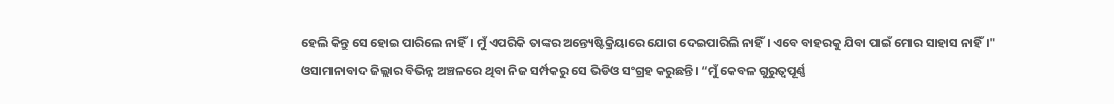ହେଲି କିନ୍ତୁ ସେ ହୋଇ ପାରିଲେ ନାହିଁ। ମୁଁ ଏପରିକି ତାଙ୍କର ଅନ୍ତ୍ୟେଷ୍ଟିକ୍ରିୟାରେ ଯୋଗ ଦେଇପାରିଲି ନାହିଁ। ଏବେ ବାହରକୁ ଯିବା ପାଇଁ ମୋର ସାହାସ ନାହିଁ।" ଓସାମାନାବାଦ ଜିଲ୍ଲାର ବିଭିନ୍ନ ଅଞ୍ଚଳରେ ଥିବା ନିଜ ସର୍ମ୍ପକରୁ ସେ ଭିଡିଓ ସଂଗ୍ରହ କରୁଛନ୍ତି। “ମୁଁ କେବଳ ଗୁରୁତ୍ୱପୂର୍ଣ୍ଣ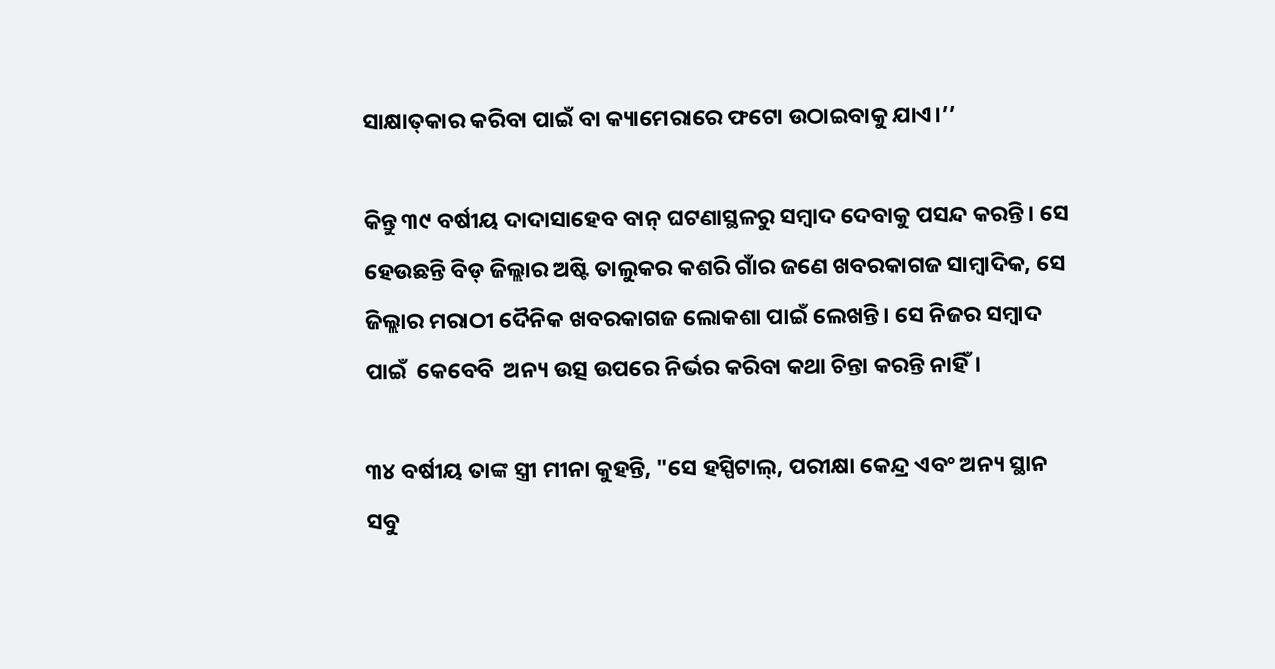ସାକ୍ଷାତ୍‍କାର କରିବା ପାଇଁ ବା କ୍ୟାମେରାରେ ଫଟୋ ଉଠାଇବାକୁ ଯାଏ।’’

କିନ୍ତୁ ୩୯ ବର୍ଷୀୟ ଦାଦାସାହେବ ବାନ୍‍ ଘଟଣାସ୍ଥଳରୁ ସମ୍ବାଦ ଦେବାକୁ ପସନ୍ଦ କରନ୍ତି। ସେ ହେଉଛନ୍ତି ବିଡ୍‍ ଜିଲ୍ଲାର ଅଷ୍ଟି ତାଲୁକର କଶରି ଗାଁର ଜଣେ ଖବରକାଗଜ ସାମ୍ବାଦିକ, ସେ ଜିଲ୍ଲାର ମରାଠୀ ଦୈନିକ ଖବରକାଗଜ ଲୋକଶା ପାଇଁ ଲେଖନ୍ତି। ସେ ନିଜର ସମ୍ବାଦ ପାଇଁ  କେବେବି  ଅନ୍ୟ ଉତ୍ସ ଉପରେ ନିର୍ଭର କରିବା କଥା ଚିନ୍ତା କରନ୍ତି ନାହିଁ।

୩୪ ବର୍ଷୀୟ ତାଙ୍କ ସ୍ତ୍ରୀ ମୀନା କୁହନ୍ତି, "ସେ ହସ୍ପିଟାଲ୍‍, ପରୀକ୍ଷା କେନ୍ଦ୍ର ଏବଂ ଅନ୍ୟ ସ୍ଥାନ ସବୁ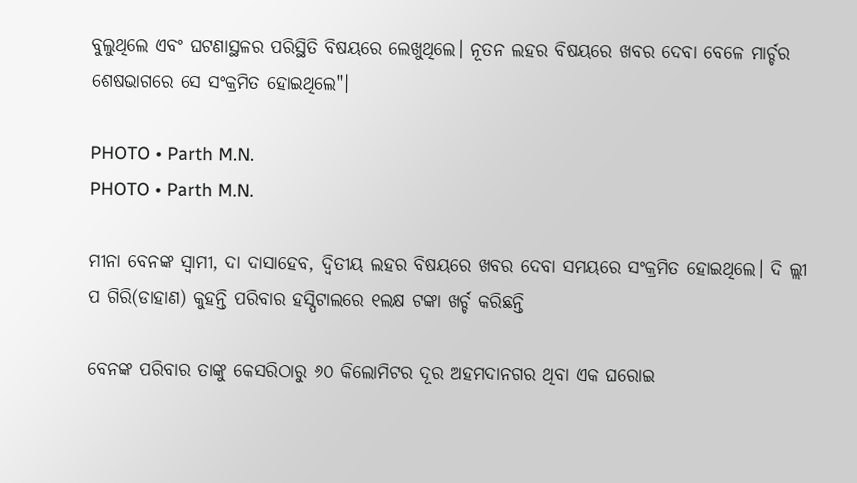ବୁଲୁଥିଲେ ଏବଂ ଘଟଣାସ୍ଥଳର ପରିସ୍ଥିତି ବିଷୟରେ ଲେଖୁଥିଲେ। ନୂତନ ଲହର ବିଷୟରେ ଖବର ଦେବା ବେଳେ ମାର୍ଚ୍ଚର ଶେଷଭାଗରେ ସେ ସଂକ୍ରମିତ ହୋଇଥିଲେ"।

PHOTO • Parth M.N.
PHOTO • Parth M.N.

ମୀନା ବେନଙ୍କ ସ୍ୱାମୀ, ଦା ଦାସାହେବ, ଦ୍ୱିତୀୟ ଲହର ବିଷୟରେ ଖବର ଦେବା ସମୟରେ ସଂକ୍ରମିତ ହୋଇଥିଲେ। ଦି ଲ୍ଲୀ ପ ଗିରି(ଡାହାଣ) କୁହନ୍ତି ପରିବାର ହସ୍ପିଟାଲରେ ୧ଲକ୍ଷ ଟଙ୍କା ଖର୍ଚ୍ଚ କରିଛନ୍ତି

ବେନଙ୍କ ପରିବାର ତାଙ୍କୁ କେସରିଠାରୁ ୬୦ କିଲୋମିଟର ଦୂର ଅହମଦାନଗର ଥିବା ଏକ ଘରୋଇ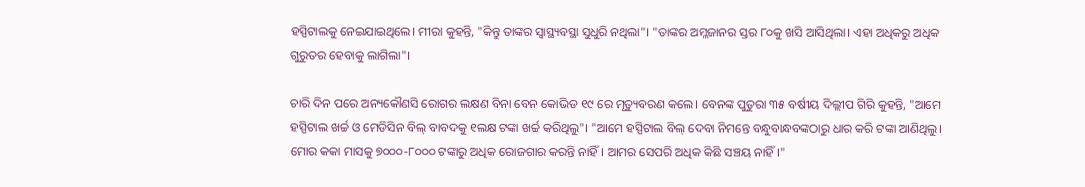ହସ୍ପିଟାଲକୁ ନେଇଯାଇଥିଲେ। ମୀରା କୁହନ୍ତି, "କିନ୍ତୁ ତାଙ୍କର ସ୍ୱାସ୍ଥ୍ୟବସ୍ଥା ସୁଧୁରି ନଥିଲା"। "ତାଙ୍କର ଅମ୍ଳଜାନର ସ୍ତର ୮୦କୁ ଖସି ଆସିଥିଲା। ଏହା ଅଧିକରୁ ଅଧିକ ଗୁରୁତର ହେବାକୁ ଲାଗିଲା"।

ଚାରି ଦିନ ପରେ ଅନ୍ୟକୌଣସି ରୋଗର ଲକ୍ଷଣ ବିନା ବେନ କୋଭିଡ ୧୯ ରେ ମୃତ୍ୟୁବରଣ କଲେ। ବେନଙ୍କ ପୁତୁରା ୩୫ ବର୍ଷୀୟ ଦିଲ୍ଲୀପ ଗିରି କୁହନ୍ତି, "ଆମେ ହସ୍ପିଟାଲ ଖର୍ଚ୍ଚ ଓ ମେଡିସିନ ବିଲ୍‍ ବାବଦକୁ ୧ଲକ୍ଷ ଟଙ୍କା ଖର୍ଚ୍ଚ କରିଥିଲୁ"। "ଆମେ ହସ୍ପିଟାଲ ବିଲ୍‍ ଦେବା ନିମନ୍ତେ ବନ୍ଧୁବାନ୍ଧବଙ୍କଠାରୁ ଧାର କରି ଟଙ୍କା ଆଣିଥିଲୁ। ମୋର କକା ମାସକୁ ୭୦୦୦-୮୦୦୦ ଟଙ୍କାରୁ ଅଧିକ ରୋଜଗାର କରନ୍ତି ନାହିଁ। ଆମର ସେପରି ଅଧିକ କିଛି ସଞ୍ଚୟ ନାହିଁ।"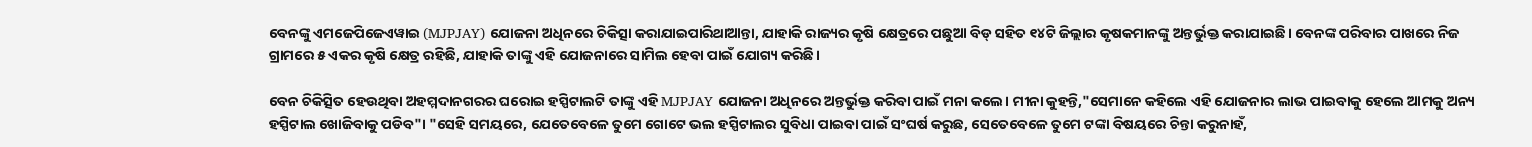ବେନଙ୍କୁ ଏମଜେପିଜେଏୱାଇ (MJPJAY) ଯୋଜନା ଅଧିନରେ ଚିକିତ୍ସା କରାଯାଇପାରିଥାଆନ୍ତା, ଯାହାକି ରାଜ୍ୟର କୃଷି କ୍ଷେତ୍ରରେ ପଛୁଆ ବିଡ୍‍ ସହିତ ୧୪ଟି ଜିଲ୍ଲାର କୃଷକମାନଙ୍କୁ ଅନ୍ତର୍ଭୁକ୍ତ କରାଯାଇଛି। ବେନଙ୍କ ପରିବାର ପାଖରେ ନିଜ ଗ୍ରାମରେ ୫ ଏକର କୃଷି କ୍ଷେତ୍ର ରହିଛି, ଯାହାକି ତାଙ୍କୁ ଏହି ଯୋଜନାରେ ସାମିଲ ହେବା ପାଇଁ ଯୋଗ୍ୟ କରିଛି।

ବେନ ଚିକିତ୍ସିତ ହେଉଥିବା ଅହମ୍ମଦାନଗରର ଘରୋଇ ହସ୍ପିଟାଲଟି ତାଙ୍କୁ ଏହି MJPJAY ଯୋଜନା ଅଧିନରେ ଅନ୍ତର୍ଭୁକ୍ତ କରିବା ପାଇଁ ମନା କଲେ। ମୀନା କୁହନ୍ତି,"ସେମାନେ କହିଲେ ଏହି ଯୋଜନାର ଲାଭ ପାଇବାକୁ ହେଲେ ଆମକୁ ଅନ୍ୟ ହସ୍ପିଟାଲ ଖୋଜିବାକୁ ପଡିବ"। "ସେହି ସମୟରେ, ଯେତେବେଳେ ତୁମେ ଗୋଟେ ଭଲ ହସ୍ପିଟାଲର ସୁବିଧା ପାଇବା ପାଇଁ ସଂଘର୍ଷ କରୁଛ, ସେତେବେଳେ ତୁମେ ଟଙ୍କା ବିଷୟରେ ଚିନ୍ତା କରୁନାହଁ,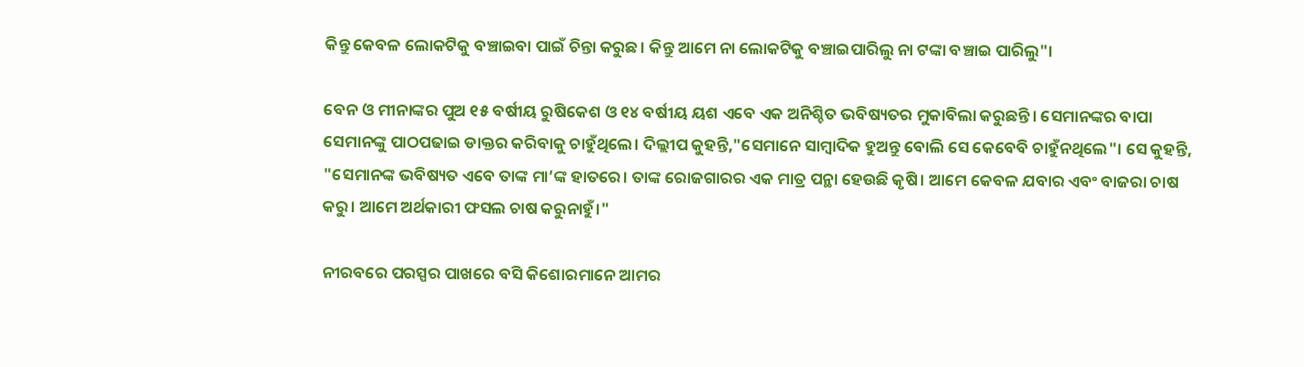କିନ୍ତୁ କେବଳ ଲୋକଟିକୁ ବଞ୍ଚାଇବା ପାଇଁ ଚିନ୍ତା କରୁଛ। କିନ୍ତୁ ଆମେ ନା ଲୋକଟିକୁ ବଞ୍ଚାଇପାରିଲୁ ନା ଟଙ୍କା ବଞ୍ଚାଇ ପାରିଲୁ"।

ବେନ ଓ ମୀନାଙ୍କର ପୁଅ ୧୫ ବର୍ଷୀୟ ରୁଷିକେଶ ଓ ୧୪ ବର୍ଷୀୟ ୟଶ ଏବେ ଏକ ଅନିଶ୍ଚିତ ଭବିଷ୍ୟତର ମୁକାବିଲା କରୁଛନ୍ତି। ସେମାନଙ୍କର ବାପା ସେମାନଙ୍କୁ ପାଠପଢାଇ ଡାକ୍ତର କରିବାକୁ ଚାହୁଁଥିଲେ। ଦିଲ୍ଲୀପ କୁହନ୍ତି,"ସେମାନେ ସାମ୍ବାଦିକ ହୁଅନ୍ତୁ ବୋଲି ସେ କେବେବି ଚାହୁଁନଥିଲେ"। ସେ କୁହନ୍ତି, "ସେମାନଙ୍କ ଭବିଷ୍ୟତ ଏବେ ତାଙ୍କ ମା’ଙ୍କ ହାତରେ। ତାଙ୍କ ରୋଜଗାରର ଏକ ମାତ୍ର ପନ୍ଥା ହେଉଛି କୃଷି। ଆମେ କେବଳ ଯବାର ଏବଂ ବାଜରା ଚାଷ କରୁ। ଆମେ ଅର୍ଥକାରୀ ଫସଲ ଚାଷ କରୁନାହୁଁ।"

ନୀରବରେ ପରସ୍ପର ପାଖରେ ବସି କିଶୋରମାନେ ଆମର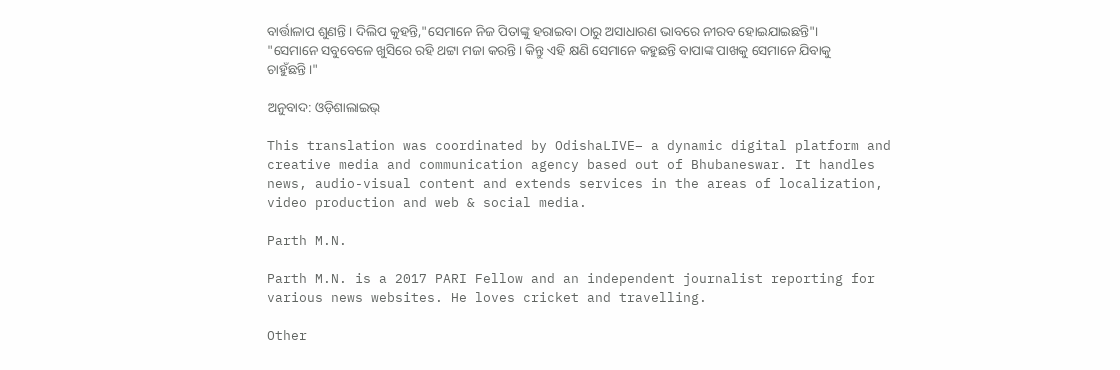ବାର୍ତ୍ତାଳାପ ଶୁଣନ୍ତି । ଦିଲିପ କୁହନ୍ତି,"ସେମାନେ ନିଜ ପିତାଙ୍କୁ ହରାଇବା ଠାରୁ ଅସାଧାରଣ ଭାବରେ ନୀରବ ହୋଇଯାଇଛନ୍ତି"। "ସେମାନେ ସବୁବେଳେ ଖୁସିରେ ରହି ଥଟ୍ଟା ମଜା କରନ୍ତି। କିନ୍ତୁ ଏହି କ୍ଷଣି ସେମାନେ କହୁଛନ୍ତି ବାପାଙ୍କ ପାଖକୁ ସେମାନେ ଯିବାକୁ ଚାହୁଁଛନ୍ତି।"

ଅନୁବାଦ: ଓଡ଼ିଶାଲାଇଭ୍‍

This translation was coordinated by OdishaLIVE– a dynamic digital platform and creative media and communication agency based out of Bhubaneswar. It handles news, audio-visual content and extends services in the areas of localization, video production and web & social media.

Parth M.N.

Parth M.N. is a 2017 PARI Fellow and an independent journalist reporting for various news websites. He loves cricket and travelling.

Other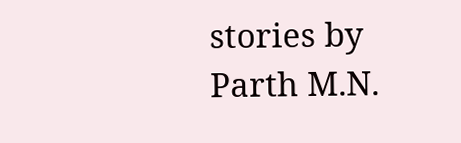stories by Parth M.N.